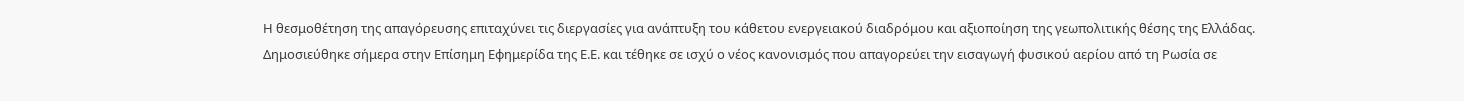Η θεσμοθέτηση της απαγόρευσης επιταχύνει τις διεργασίες για ανάπτυξη του κάθετου ενεργειακού διαδρόμου και αξιοποίηση της γεωπολιτικής θέσης της Ελλάδας.
Δημοσιεύθηκε σήμερα στην Επίσημη Εφημερίδα της Ε.Ε. και τέθηκε σε ισχύ ο νέος κανονισμός που απαγορεύει την εισαγωγή φυσικού αερίου από τη Ρωσία σε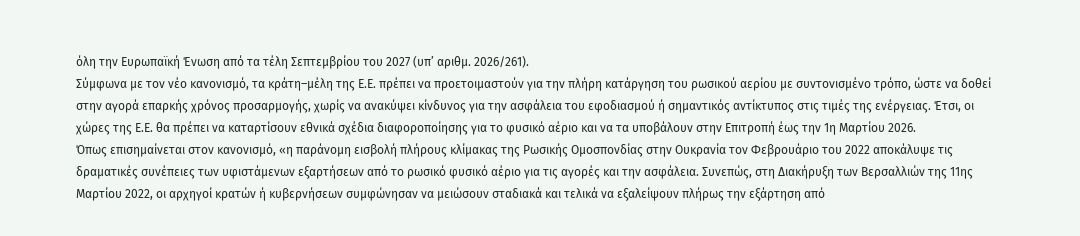όλη την Ευρωπαϊκή Ένωση από τα τέλη Σεπτεμβρίου του 2027 (υπ’ αριθμ. 2026/261).
Σύμφωνα με τον νέο κανονισμό, τα κράτη–μέλη της Ε.Ε. πρέπει να προετοιμαστούν για την πλήρη κατάργηση του ρωσικού αερίου με συντονισμένο τρόπο, ώστε να δοθεί στην αγορά επαρκής χρόνος προσαρμογής, χωρίς να ανακύψει κίνδυνος για την ασφάλεια του εφοδιασμού ή σημαντικός αντίκτυπος στις τιμές της ενέργειας. Έτσι, οι χώρες της Ε.Ε. θα πρέπει να καταρτίσουν εθνικά σχέδια διαφοροποίησης για το φυσικό αέριο και να τα υποβάλουν στην Επιτροπή έως την 1η Μαρτίου 2026.
Όπως επισημαίνεται στον κανονισμό, «η παράνομη εισβολή πλήρους κλίμακας της Ρωσικής Ομοσπονδίας στην Ουκρανία τον Φεβρουάριο του 2022 αποκάλυψε τις δραματικές συνέπειες των υφιστάμενων εξαρτήσεων από το ρωσικό φυσικό αέριο για τις αγορές και την ασφάλεια. Συνεπώς, στη Διακήρυξη των Βερσαλλιών της 11ης Μαρτίου 2022, οι αρχηγοί κρατών ή κυβερνήσεων συμφώνησαν να μειώσουν σταδιακά και τελικά να εξαλείψουν πλήρως την εξάρτηση από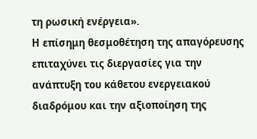τη ρωσική ενέργεια».
Η επίσημη θεσμοθέτηση της απαγόρευσης επιταχύνει τις διεργασίες για την ανάπτυξη του κάθετου ενεργειακού διαδρόμου και την αξιοποίηση της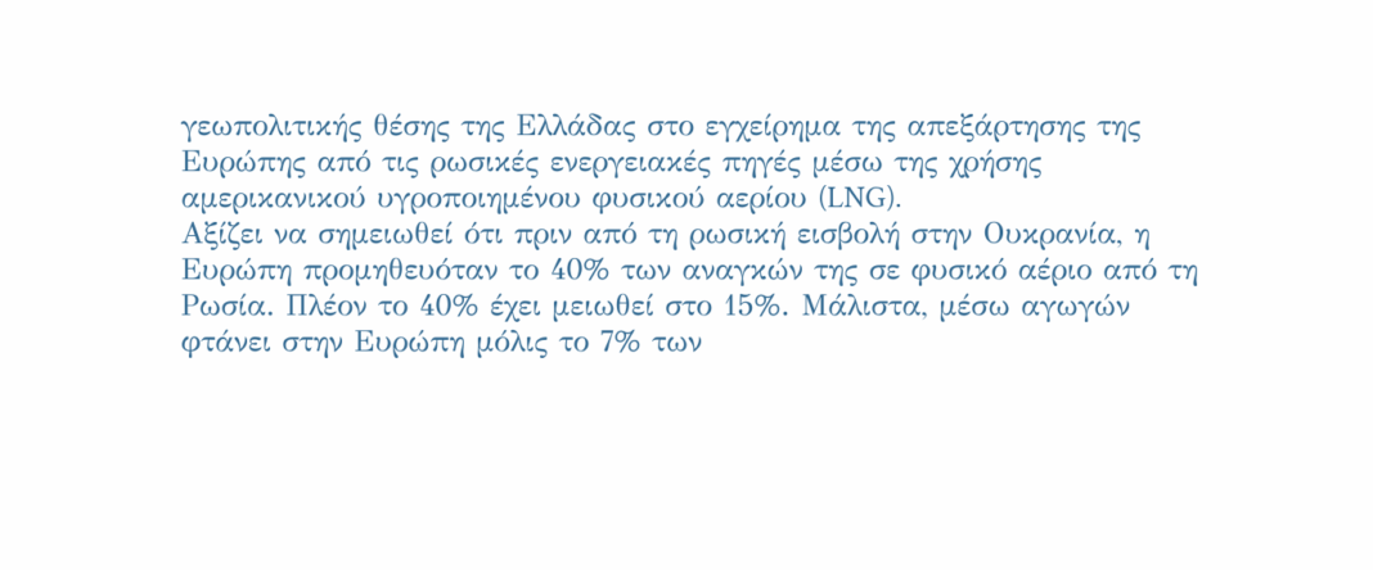γεωπολιτικής θέσης της Ελλάδας στο εγχείρημα της απεξάρτησης της Ευρώπης από τις ρωσικές ενεργειακές πηγές μέσω της χρήσης αμερικανικού υγροποιημένου φυσικού αερίου (LNG).
Αξίζει να σημειωθεί ότι πριν από τη ρωσική εισβολή στην Ουκρανία, η Ευρώπη προμηθευόταν το 40% των αναγκών της σε φυσικό αέριο από τη Ρωσία. Πλέον το 40% έχει μειωθεί στο 15%. Μάλιστα, μέσω αγωγών φτάνει στην Ευρώπη μόλις το 7% των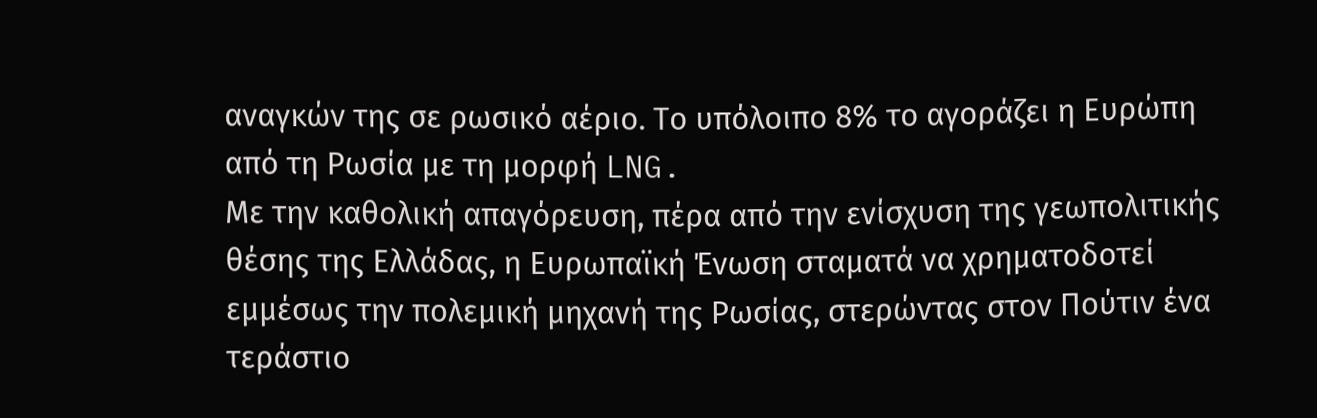αναγκών της σε ρωσικό αέριο. Το υπόλοιπο 8% το αγοράζει η Ευρώπη από τη Ρωσία με τη μορφή LNG.
Με την καθολική απαγόρευση, πέρα από την ενίσχυση της γεωπολιτικής θέσης της Ελλάδας, η Ευρωπαϊκή Ένωση σταματά να χρηματοδοτεί εμμέσως την πολεμική μηχανή της Ρωσίας, στερώντας στον Πούτιν ένα τεράστιο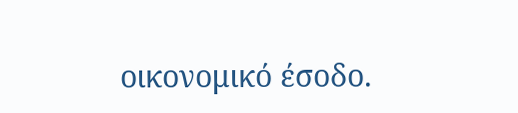οικονομικό έσοδο.